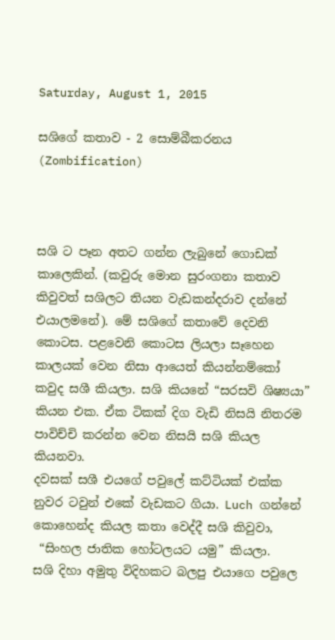Saturday, August 1, 2015

සශිගේ කතාව - 2 සොම්බීකරනය (Zombification)



සශි ට පෑන අතට ගන්න ලැබුනේ ගොඩක් කාලෙකින්. (කවුරු මොන සුරංගනා කතාව කිවුවත් සශිලට තියන වැඩකන්දරාව දන්නේ එයාලමනේ). මේ සශිගේ කතාවේ දෙවනි කොටස. පළවෙනි කොටස ලියලා සෑහෙන කාලයක් වෙන නිසා ආයෙත් කියන්නම්කෝ කවුද සශී කියලා. සශි කියනේ “සරසවි ශිෂ්‍යයා” කියන එක. ඒක ටිකක් දිග වැඩි නිසයි නිතරම පාවිච්චි කරන්න වෙන නිසයි සශි කියල කියනවා.
දවසක් සශී එයගේ පවුලේ කට්ටියක් එක්ක නුවර ටවුන් එකේ වැඩකට ගියා. Luch ගන්නේ කොහෙන්ද කියල කතා වෙද්දී සශි කිවුවා,
 “සිංහල ජාතික හෝටලයට යමු” කියලා.
සශි දිහා අමුතු විදිහකට බලපු එයාගෙ පවුලෙ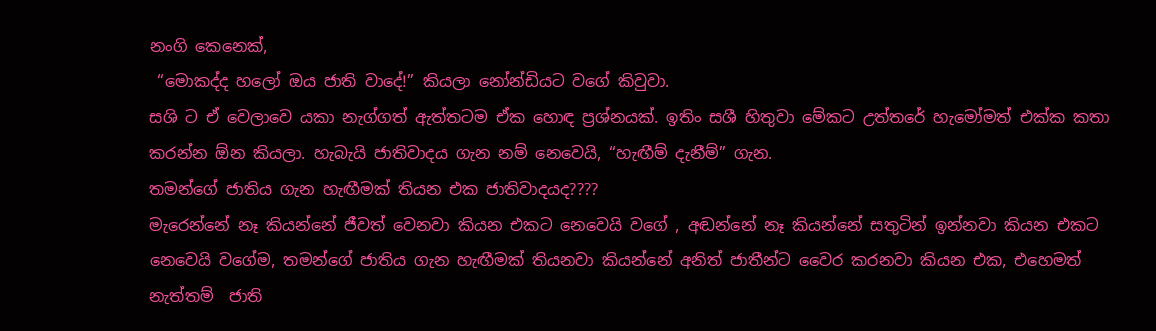නංගි කෙනෙක්,
 “මොකද්ද හලෝ ඔය ජාති වාදේ!” කියලා නෝන්ඩියට වගේ කිවුවා.
සශි ට ඒ වෙලාවෙ යකා නැග්ගත් ඇත්තටම ඒක හොඳ ප්‍රශ්නයක්. ඉතිං සශී හිතුවා මේකට උත්තරේ හැමෝමත් එක්ක කතා කරන්න ඕන කියලා. හැබැයි ජාතිවාදය ගැන නම් නෙවෙයි, “හැඟීම් දැනීම්” ගැන.
තමන්ගේ ජාතිය ගැන හැඟීමක් තියන එක ජාතිවාදයද????
මැරෙන්නේ නෑ කියන්නේ ජීවත් වෙනවා කියන එකට නෙවෙයි වගේ , අඬන්නේ නෑ කියන්නේ සතුටින් ඉන්නවා කියන එකට නෙවෙයි වගේම, තමන්ගේ ජාතිය ගැන හැඟීමක් තියනවා කියන්නේ අනිත් ජාතීන්ට වෛර කරනවා කියන එක, එහෙමත් නැත්තම්  ජාති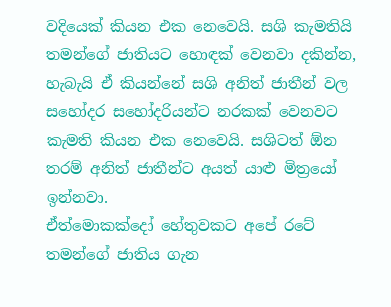වදියෙක් කියන එක නෙවෙයි. සශි කැමතියි තමන්ගේ ජාතියට හොඳක් වෙනවා දකින්න, හැබැයි ඒ කියන්නේ සශි අනිත් ජාතීන් වල සහෝදර සහෝදරියන්ට නරකක් වෙනවට කැමති කියන එක නෙවෙයි. සශිටත් ඕන තරම් අනිත් ජාතීන්ට අයත් යාළු මිත්‍රයෝ ඉන්නවා.
ඒත්මොකක්දෝ හේතුවකට අපේ රටේ තමන්ගේ ජාතිය ගැන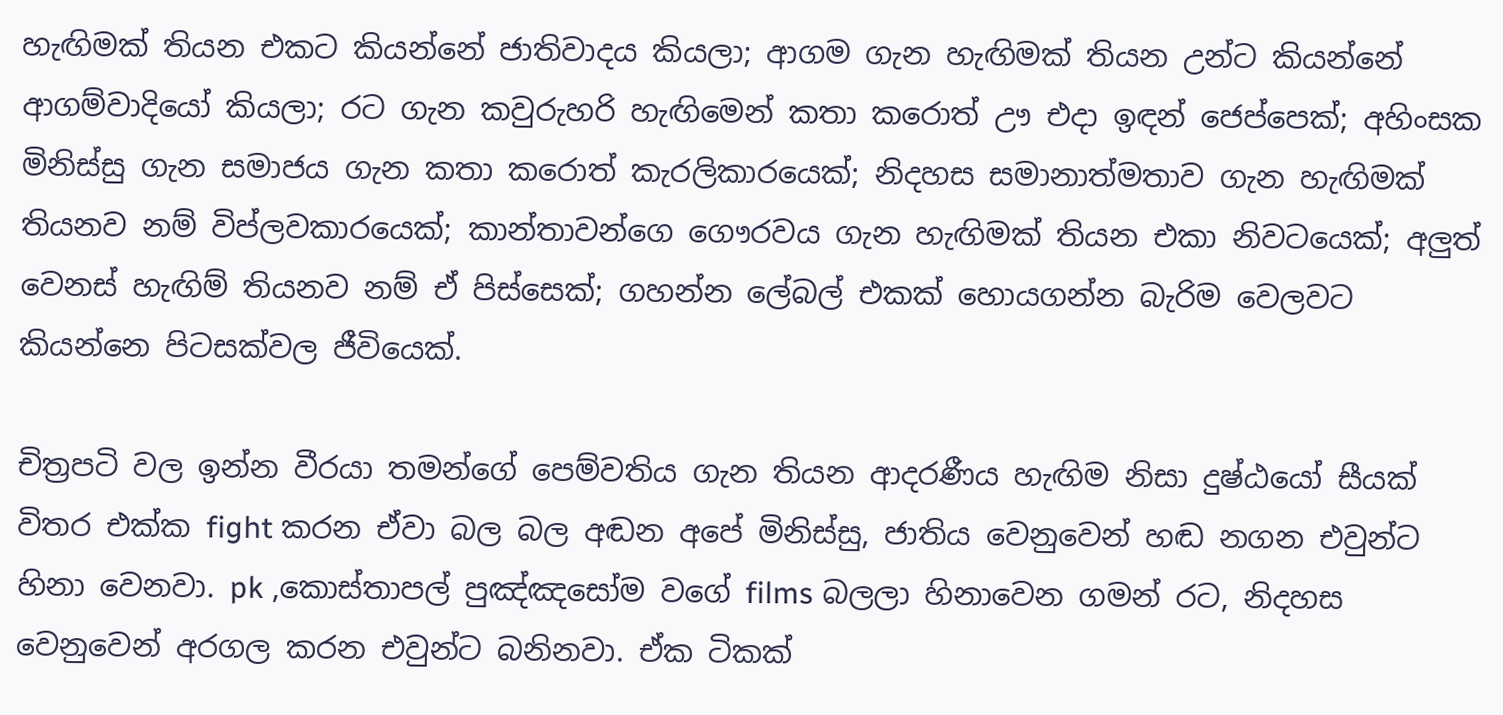හැඟිමක් තියන එකට කියන්නේ ජාතිවාදය කියලා; ආගම ගැන හැඟිමක් තියන උන්ට කියන්නේ ආගම්වාදියෝ කියලා; රට ගැන කවුරුහරි හැඟිමෙන් කතා කරොත් ඌ එදා ඉඳන් ජෙප්පෙක්; අහිංසක මිනිස්සු ගැන සමාජය ගැන කතා කරොත් කැරලිකාරයෙක්; නිදහස සමානාත්මතාව ගැන හැඟිමක් තියනව නම් විප්ලවකාරයෙක්; කාන්තාවන්ගෙ ගෞරවය ගැන හැඟිමක් තියන එකා නිවටයෙක්; අලුත් වෙනස් හැඟිම් තියනව නම් ඒ පිස්සෙක්; ගහන්න ලේබල් එකක් හොයගන්න බැරිම වෙලවට කියන්නෙ පිටසක්වල ජීවියෙක්.

චිත්‍රපටි වල ඉන්න වීරයා තමන්ගේ පෙම්වතිය ගැන තියන ආදරණීය හැඟිම නිසා දුෂ්ඨයෝ සීයක් විතර එක්ක fight කරන ඒවා බල බල අඬන අපේ මිනිස්සු, ජාතිය වෙනුවෙන් හඬ නගන එවුන්ට හිනා වෙනවා. pk ,කොස්තාපල් පුඤ්ඤසෝම වගේ films බලලා හිනාවෙන ගමන් රට, නිදහස වෙනුවෙන් අරගල කරන එවුන්ට බනිනවා. ඒක ටිකක්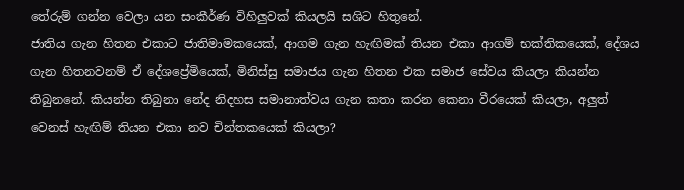තේරුම් ගන්න වෙලා යන සංකීර්ණ විහිලුවක් කියලයි සශිට හිතුනේ.
ජාතිය ගැන හිතන එකාට ජාතිමාමකයෙක්, ආගම ගැන හැඟිමක් තියන එකා ආගම් භක්තිකයෙක්, දේශය ගැන හිතනවනම් ඒ දේශප්‍රේමියෙක්, මිනිස්සු සමාජය ගැන හිතන එක සමාජ සේවය කියලා කියන්න තිබුනනේ. කියන්න තිබුනා නේද නිදහස සමානාත්වය ගැන කතා කරන කෙනා වීරයෙක් කියලා, අලුත් වෙනස් හැඟිම් තියන එකා නව චින්තකයෙක් කියලා?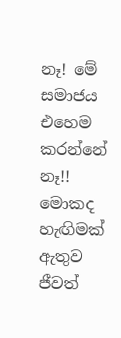නෑ! මේ සමාජය එහෙම කරන්නේ නෑ!! මොකද හැඟිමක් ඇතුව ජීවත්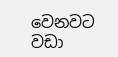වෙනවට වඩා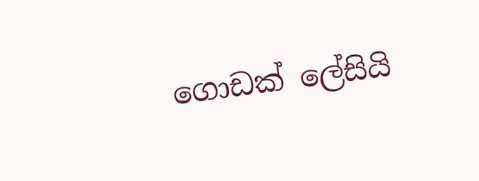ගොඩක් ලේසියි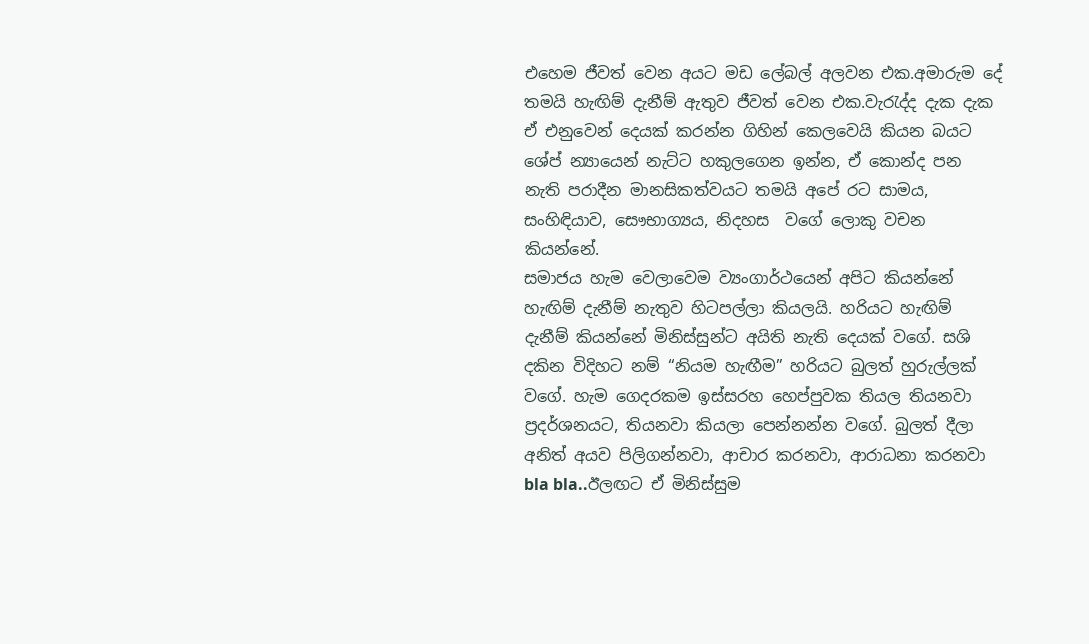එහෙම ජීවත් වෙන අයට මඩ ලේබල් අලවන එක.අමාරුම දේ තමයි හැඟිම් දැනීම් ඇතුව ජීවත් වෙන එක.වැරැද්ද දැක දැක ඒ එනුවෙන් දෙයක් කරන්න ගිහින් කෙලවෙයි කියන බයට ශේප් න්‍යායෙන් නැට්ට හකුලගෙන ඉන්න, ඒ කොන්ද පන නැති පරාදීන මානසිකත්වයට තමයි අපේ රට සාමය, සංහිඳියාව, සෞභාග්‍යය, නිදහස  වගේ ලොකු වචන කියන්නේ.
සමාජය හැම වෙලාවෙම ව්‍යංගාර්ථයෙන් අපිට කියන්නේ හැඟිම් දැනීම් නැතුව හිටපල්ලා කියලයි. හරියට හැඟිම් දැනීම් කියන්නේ මිනිස්සුන්ට අයිති නැති දෙයක් වගේ. සශි දකින විදිහට නම් “නියම හැඟීම” හරියට බුලත් හුරුල්ලක් වගේ. හැම ගෙදරකම ඉස්සරහ හෙප්පුවක තියල තියනවා ප්‍රදර්ශනයට, තියනවා කියලා පෙන්නන්න වගේ. බුලත් දීලා අනිත් අයව පිලිගන්නවා, ආචාර කරනවා, ආරාධනා කරනවා bla bla..ඊලඟට ඒ මිනිස්සුම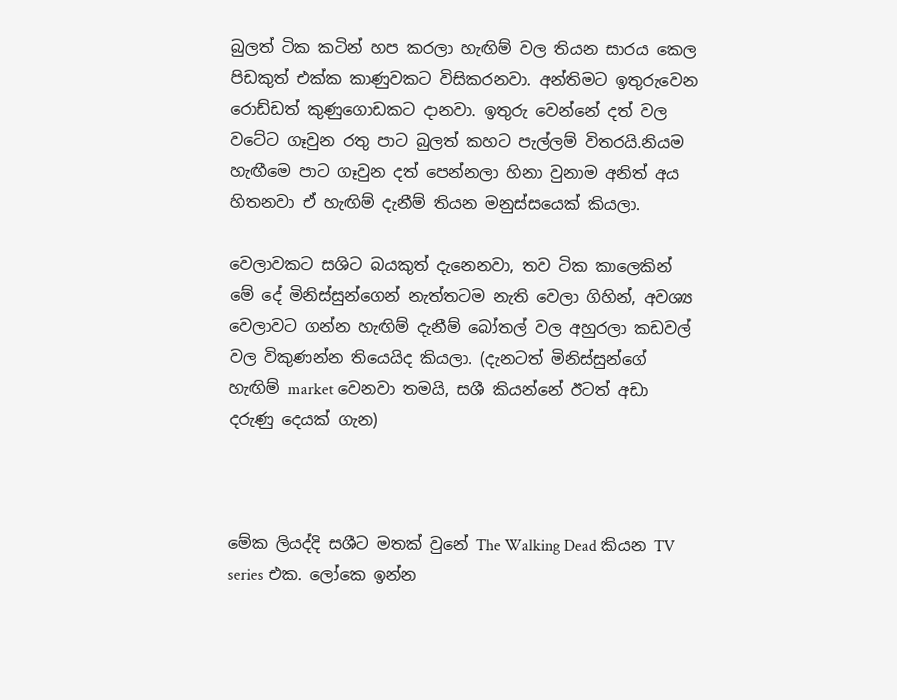බුලත් ටික කටින් හප කරලා හැඟිම් වල තියන සාරය කෙල පිඩකුත් එක්ක කාණුවකට විසිකරනවා. අන්තිමට ඉතුරුවෙන රොඩ්ඩත් කුණුගොඩකට දානවා. ඉතුරු වෙන්නේ දත් වල වටේට ගෑවුන රතු පාට බුලත් කහට පැල්ලම් විතරයි.නියම හැඟීමෙ පාට ගෑවුන දත් පෙන්නලා හිනා වුනාම අනිත් අය හිතනවා ඒ හැඟිම් දැනීම් තියන මනුස්සයෙක් කියලා.

වෙලාවකට සශිට බයකුත් දැනෙනවා, තව ටික කාලෙකින් මේ දේ මිනිස්සුන්ගෙන් නැත්තටම නැති වෙලා ගිහින්, අවශ්‍ය වෙලාවට ගන්න හැඟිම් දැනීම් බෝතල් වල අහුරලා කඩවල් වල විකුණන්න තියෙයිද කියලා. (දැනටත් මිනිස්සුන්ගේ හැඟිම් market වෙනවා තමයි, සශී කියන්නේ ඊටත් අඩා දරුණු දෙයක් ගැන)



මේක ලියද්දි සශීට මතක් වුනේ The Walking Dead කියන TV series එක. ලෝකෙ ඉන්න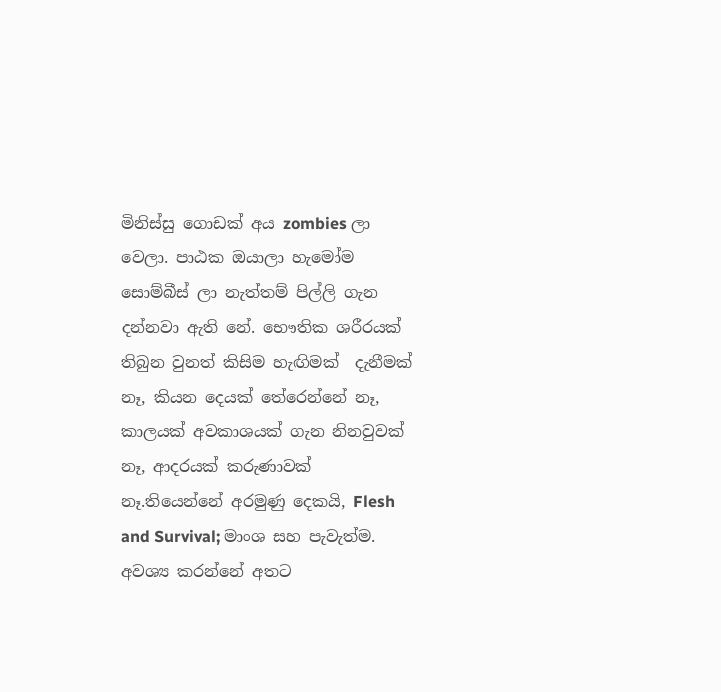මිනිස්සු ගොඩක් අය zombies ලා වෙලා. පාඨක ඔයාලා හැමෝම සොම්බීස් ලා නැත්තම් පිල්ලි ගැන දන්නවා ඇති නේ. භෞතික ශරීරයක් තිබුන වුනත් කිසිම හැඟිමක්  දැනීමක් නෑ, කියන දෙයක් තේරෙන්නේ නෑ, කාලයක් අවකාශයක් ගැන නිනවුවක් නෑ, ආදරයක් කරුණාවක් නෑ.තියෙන්නේ අරමුණු දෙකයි, Flesh and Survival; මාංශ සහ පැවැත්ම. අවශ්‍ය කරන්නේ අතට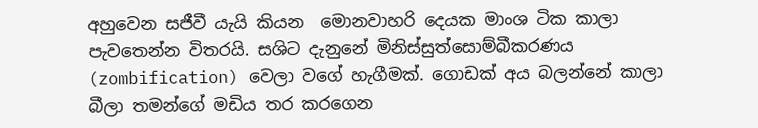අහුවෙන සජීවී යැයි කියන  මොනවාහරි දෙයක මාංශ ටික කාලා පැවතෙන්න විතරයි. සශිට දැනුනේ මිනිස්සුත්සොම්බීකරණය (zombification) වෙලා වගේ හැගීමක්. ගොඩක් අය බලන්නේ කාලා බීලා තමන්ගේ මඩිය තර කරගෙන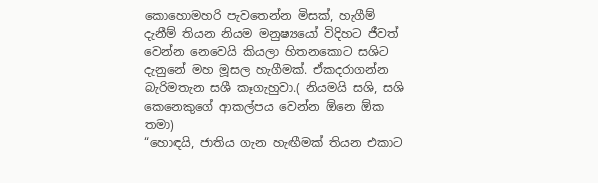කොහොමහරි පැවතෙන්න මිසක්, හැගීම් දැනීම් තියන නියම මනුෂ්‍යයෝ විදිහට ජීවත් වෙන්න නෙවෙයි කියලා හිතනකොට සශිට දැනුනේ මහ මූසල හැගීමක්. ඒකදරාගන්න බැරිමතැන සශී කෑගැහුවා.( නියමයි සශි, සශි කෙනෙකුගේ ආකල්පය වෙන්න ඕනෙ ඕක තමා)
“හොඳයි, ජාතිය ගැන හැඟීමක් තියන එකාට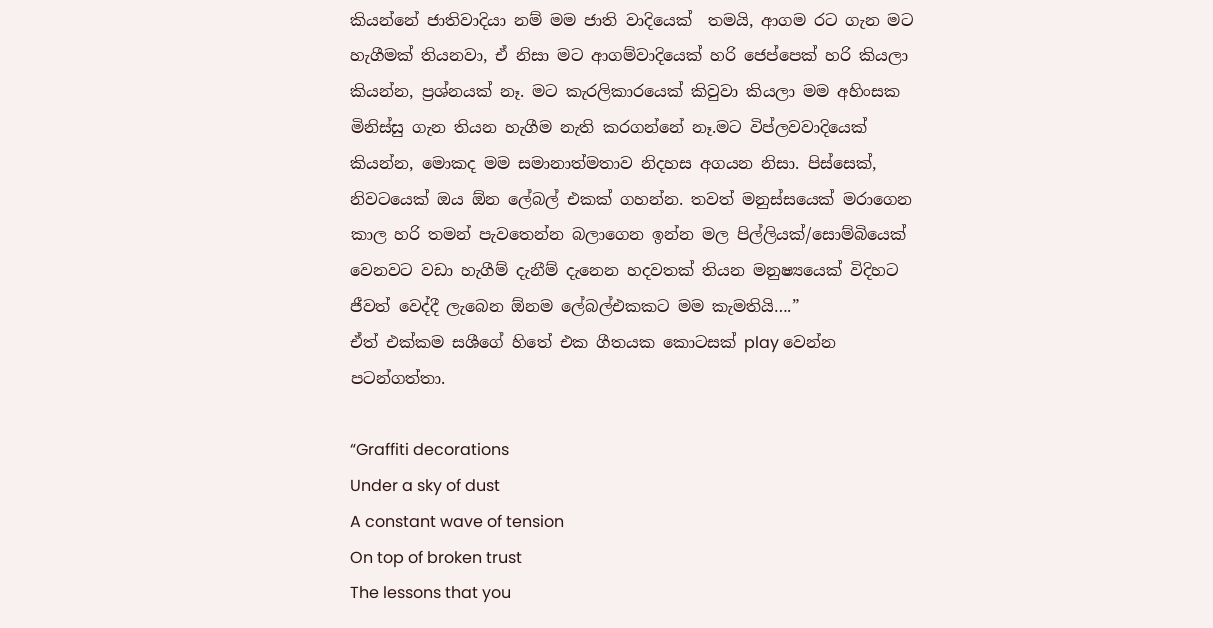කියන්නේ ජාතිවාදියා නම් මම ජාති වාදියෙක්  තමයි, ආගම රට ගැන මට හැගීමක් තියනවා, ඒ නිසා මට ආගම්වාදියෙක් හරි ජෙප්පෙක් හරි කියලා කියන්න, ප්‍රශ්නයක් නෑ. මට කැරලිකාරයෙක් කිවුවා කියලා මම අහිංසක මිනිස්සු ගැන තියන හැගීම නැති කරගන්නේ නෑ.මට විප්ලවවාදියෙක් කියන්න, මොකද මම සමානාත්මතාව නිදහස අගයන නිසා. පිස්සෙක්, නිවටයෙක් ඔය ඕන ලේබල් එකක් ගහන්න. තවත් මනුස්සයෙක් මරාගෙන කාල හරි තමන් පැවතෙන්න බලාගෙන ඉන්න මල පිල්ලියක්/සොම්බියෙක් වෙනවට වඩා හැගීම් දැනීම් දැනෙන හදවතක් තියන මනුෂ්‍යයෙක් විදිහට ජීවත් වෙද්දී ලැබෙන ඕනම ලේබල්එකකට මම කැමතියි….”
ඒත් එක්කම සශීගේ හිතේ එක ගීතයක කොටසක් play වෙන්න පටන්ගත්තා.

“Graffiti decorations
Under a sky of dust
A constant wave of tension
On top of broken trust
The lessons that you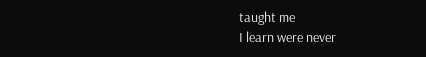taught me
I learn were never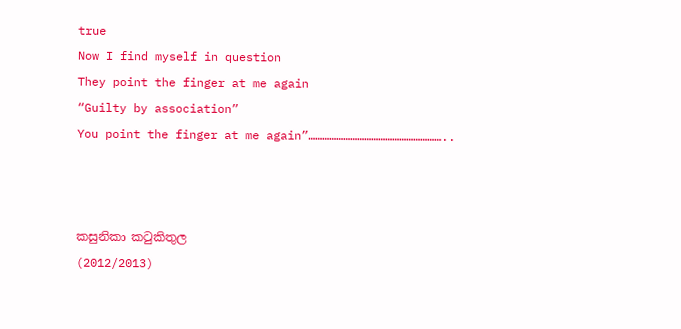true
Now I find myself in question
They point the finger at me again
“Guilty by association”
You point the finger at me again”…………………………………………………..



කසුනිකා ක‍ටුකිතුල
(2012/2013)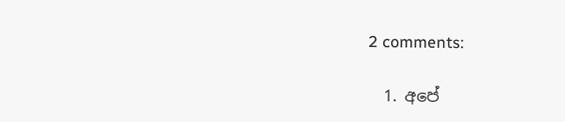2 comments:

  1. අපේ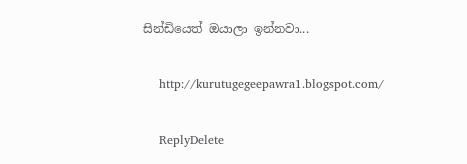සින්ඩියෙත් ඔයාලා ඉන්නවා...

    http://kurutugegeepawra1.blogspot.com/

    ReplyDelete